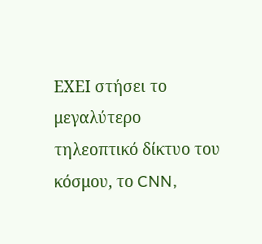ΕΧΕΙ στήσει το μεγαλύτερο τηλεοπτικό δίκτυο του κόσμου, το CNN,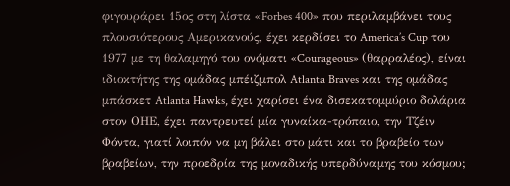φιγουράρει 15ος στη λίστα «Forbes 400» που περιλαμβάνει τους πλουσιότερους Αμερικανούς, έχει κερδίσει το America’s Cup του 1977 με τη θαλαμηγό του ονόματι «Courageous» (θαρραλέος), είναι ιδιοκτήτης της ομάδας μπέιζμπολ Atlanta Braves και της ομάδας μπάσκετ Atlanta Hawks, έχει χαρίσει ένα δισεκατομμύριο δολάρια στον ΟΗΕ, έχει παντρευτεί μία γυναίκα-τρόπαιο, την Τζέιν Φόντα, γιατί λοιπόν να μη βάλει στο μάτι και το βραβείο των βραβείων, την προεδρία της μοναδικής υπερδύναμης του κόσμου;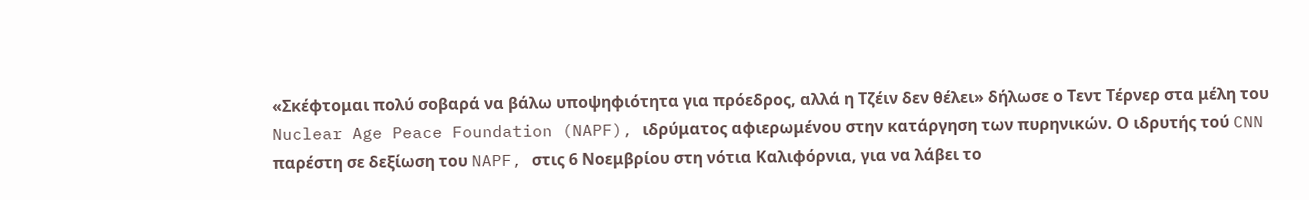«Σκέφτομαι πολύ σοβαρά να βάλω υποψηφιότητα για πρόεδρος, αλλά η Τζέιν δεν θέλει» δήλωσε ο Τεντ Τέρνερ στα μέλη του Nuclear Age Peace Foundation (NAPF), ιδρύματος αφιερωμένου στην κατάργηση των πυρηνικών. Ο ιδρυτής τού CNN παρέστη σε δεξίωση του NAPF, στις 6 Νοεμβρίου στη νότια Καλιφόρνια, για να λάβει το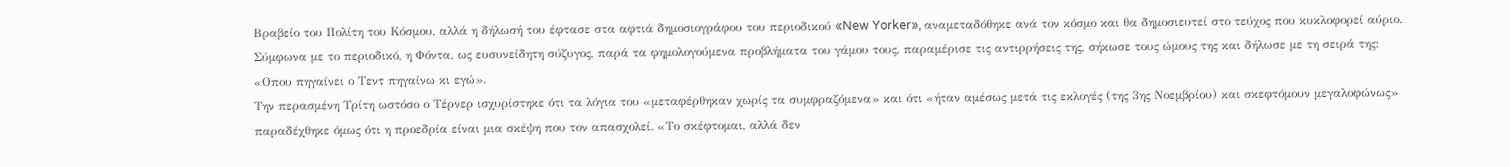Βραβείο του Πολίτη του Κόσμου, αλλά η δήλωσή του έφτασε στα αφτιά δημοσιογράφου του περιοδικού «New Yorker», αναμεταδόθηκε ανά τον κόσμο και θα δημοσιευτεί στο τεύχος που κυκλοφορεί αύριο. Σύμφωνα με το περιοδικό, η Φόντα, ως ευσυνείδητη σύζυγος, παρά τα φημολογούμενα προβλήματα του γάμου τους, παραμέρισε τις αντιρρήσεις της, σήκωσε τους ώμους της και δήλωσε με τη σειρά της: «Οπου πηγαίνει ο Τεντ πηγαίνω κι εγώ».
Την περασμένη Τρίτη ωστόσο ο Τέρνερ ισχυρίστηκε ότι τα λόγια του «μεταφέρθηκαν χωρίς τα συμφραζόμενα» και ότι «ήταν αμέσως μετά τις εκλογές (της 3ης Νοεμβρίου) και σκεφτόμουν μεγαλοφώνως» παραδέχθηκε όμως ότι η προεδρία είναι μια σκέψη που τον απασχολεί. «Το σκέφτομαι, αλλά δεν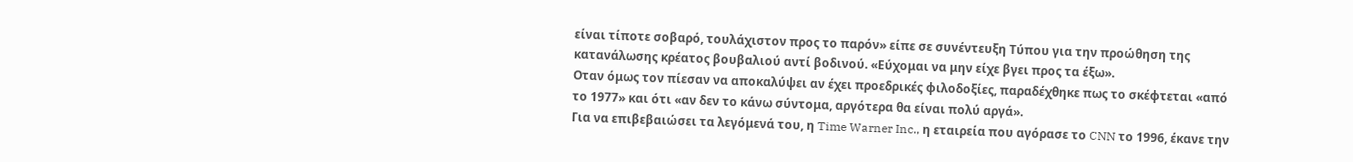είναι τίποτε σοβαρό, τουλάχιστον προς το παρόν» είπε σε συνέντευξη Τύπου για την προώθηση της κατανάλωσης κρέατος βουβαλιού αντί βοδινού. «Εύχομαι να μην είχε βγει προς τα έξω».
Οταν όμως τον πίεσαν να αποκαλύψει αν έχει προεδρικές φιλοδοξίες, παραδέχθηκε πως το σκέφτεται «από το 1977» και ότι «αν δεν το κάνω σύντομα, αργότερα θα είναι πολύ αργά».
Για να επιβεβαιώσει τα λεγόμενά του, η Time Warner Inc., η εταιρεία που αγόρασε το CNN το 1996, έκανε την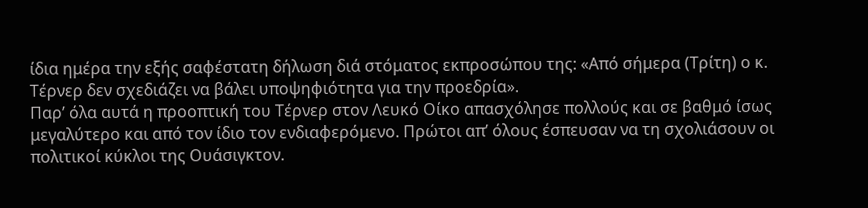ίδια ημέρα την εξής σαφέστατη δήλωση διά στόματος εκπροσώπου της: «Από σήμερα (Τρίτη) ο κ. Τέρνερ δεν σχεδιάζει να βάλει υποψηφιότητα για την προεδρία».
Παρ’ όλα αυτά η προοπτική του Τέρνερ στον Λευκό Οίκο απασχόλησε πολλούς και σε βαθμό ίσως μεγαλύτερο και από τον ίδιο τον ενδιαφερόμενο. Πρώτοι απ’ όλους έσπευσαν να τη σχολιάσουν οι πολιτικοί κύκλοι της Ουάσιγκτον.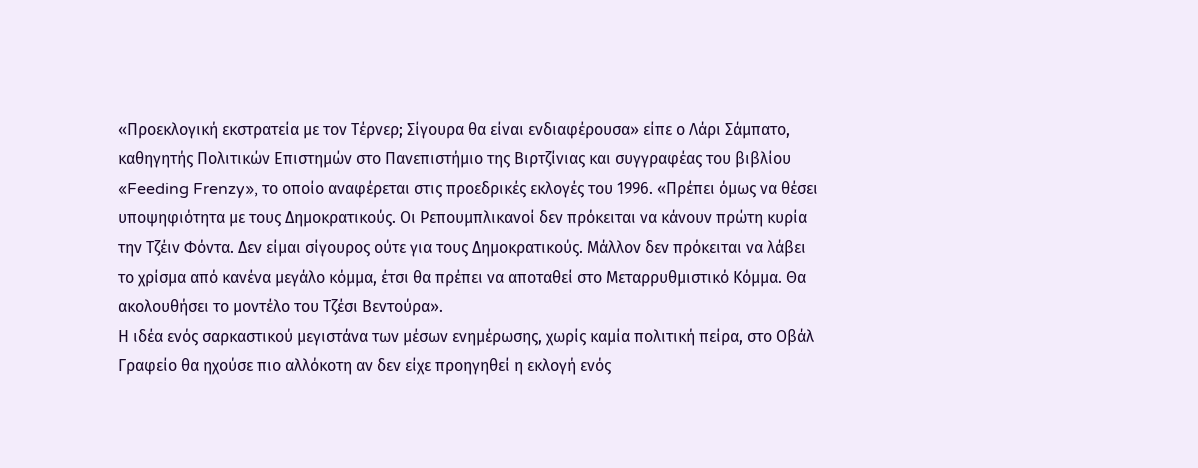«Προεκλογική εκστρατεία με τον Τέρνερ; Σίγουρα θα είναι ενδιαφέρουσα» είπε ο Λάρι Σάμπατο, καθηγητής Πολιτικών Επιστημών στο Πανεπιστήμιο της Βιρτζίνιας και συγγραφέας του βιβλίου «Feeding Frenzy», το οποίο αναφέρεται στις προεδρικές εκλογές του 1996. «Πρέπει όμως να θέσει υποψηφιότητα με τους Δημοκρατικούς. Οι Ρεπουμπλικανοί δεν πρόκειται να κάνουν πρώτη κυρία την Τζέιν Φόντα. Δεν είμαι σίγουρος ούτε για τους Δημοκρατικούς. Μάλλον δεν πρόκειται να λάβει το χρίσμα από κανένα μεγάλο κόμμα, έτσι θα πρέπει να αποταθεί στο Μεταρρυθμιστικό Κόμμα. Θα ακολουθήσει το μοντέλο του Τζέσι Βεντούρα».
Η ιδέα ενός σαρκαστικού μεγιστάνα των μέσων ενημέρωσης, χωρίς καμία πολιτική πείρα, στο Οβάλ Γραφείο θα ηχούσε πιο αλλόκοτη αν δεν είχε προηγηθεί η εκλογή ενός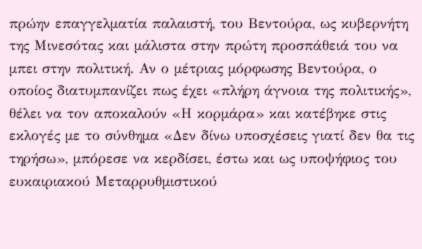πρώην επαγγελματία παλαιστή, του Βεντούρα, ως κυβερνήτη της Μινεσότας και μάλιστα στην πρώτη προσπάθειά του να μπει στην πολιτική. Αν ο μέτριας μόρφωσης Βεντούρα, ο οποίος διατυμπανίζει πως έχει «πλήρη άγνοια της πολιτικής», θέλει να τον αποκαλούν «Η κορμάρα» και κατέβηκε στις εκλογές με το σύνθημα «Δεν δίνω υποσχέσεις γιατί δεν θα τις τηρήσω», μπόρεσε να κερδίσει, έστω και ως υποψήφιος του ευκαιριακού Μεταρρυθμιστικού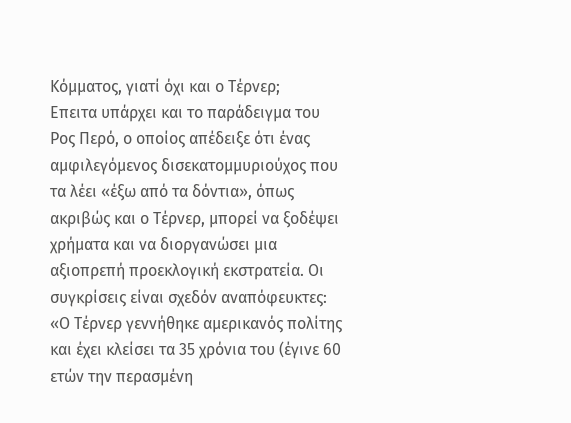Κόμματος, γιατί όχι και ο Τέρνερ;
Επειτα υπάρχει και το παράδειγμα του Ρος Περό, ο οποίος απέδειξε ότι ένας αμφιλεγόμενος δισεκατομμυριούχος που τα λέει «έξω από τα δόντια», όπως ακριβώς και ο Τέρνερ, μπορεί να ξοδέψει χρήματα και να διοργανώσει μια αξιοπρεπή προεκλογική εκστρατεία. Οι συγκρίσεις είναι σχεδόν αναπόφευκτες:
«Ο Τέρνερ γεννήθηκε αμερικανός πολίτης και έχει κλείσει τα 35 χρόνια του (έγινε 60 ετών την περασμένη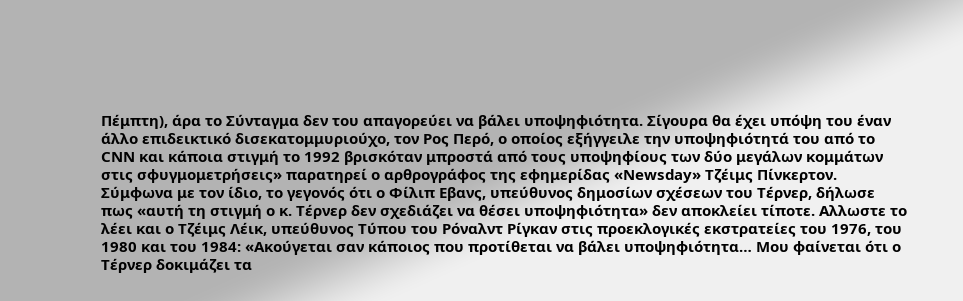Πέμπτη), άρα το Σύνταγμα δεν του απαγορεύει να βάλει υποψηφιότητα. Σίγουρα θα έχει υπόψη του έναν άλλο επιδεικτικό δισεκατομμυριούχο, τον Ρος Περό, ο οποίος εξήγγειλε την υποψηφιότητά του από το CNN και κάποια στιγμή το 1992 βρισκόταν μπροστά από τους υποψηφίους των δύο μεγάλων κομμάτων στις σφυγμομετρήσεις» παρατηρεί ο αρθρογράφος της εφημερίδας «Newsday» Τζέιμς Πίνκερτον.
Σύμφωνα με τον ίδιο, το γεγονός ότι ο Φίλιπ Εβανς, υπεύθυνος δημοσίων σχέσεων του Τέρνερ, δήλωσε πως «αυτή τη στιγμή ο κ. Τέρνερ δεν σχεδιάζει να θέσει υποψηφιότητα» δεν αποκλείει τίποτε. Αλλωστε το λέει και ο Τζέιμς Λέικ, υπεύθυνος Τύπου του Ρόναλντ Ρίγκαν στις προεκλογικές εκστρατείες του 1976, του 1980 και του 1984: «Ακούγεται σαν κάποιος που προτίθεται να βάλει υποψηφιότητα… Μου φαίνεται ότι ο Τέρνερ δοκιμάζει τα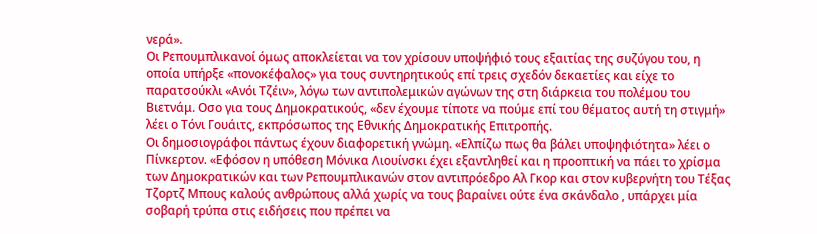νερά».
Οι Ρεπουμπλικανοί όμως αποκλείεται να τον χρίσουν υποψήφιό τους εξαιτίας της συζύγου του, η οποία υπήρξε «πονοκέφαλος» για τους συντηρητικούς επί τρεις σχεδόν δεκαετίες και είχε το παρατσούκλι «Ανόι Τζέιν», λόγω των αντιπολεμικών αγώνων της στη διάρκεια του πολέμου του Βιετνάμ. Οσο για τους Δημοκρατικούς, «δεν έχουμε τίποτε να πούμε επί του θέματος αυτή τη στιγμή» λέει ο Τόνι Γουάιτς, εκπρόσωπος της Εθνικής Δημοκρατικής Επιτροπής.
Οι δημοσιογράφοι πάντως έχουν διαφορετική γνώμη. «Ελπίζω πως θα βάλει υποψηφιότητα» λέει ο Πίνκερτον. «Εφόσον η υπόθεση Μόνικα Λιουίνσκι έχει εξαντληθεί και η προοπτική να πάει το χρίσμα των Δημοκρατικών και των Ρεπουμπλικανών στον αντιπρόεδρο Αλ Γκορ και στον κυβερνήτη του Τέξας Τζορτζ Μπους καλούς ανθρώπους αλλά χωρίς να τους βαραίνει ούτε ένα σκάνδαλο , υπάρχει μία σοβαρή τρύπα στις ειδήσεις που πρέπει να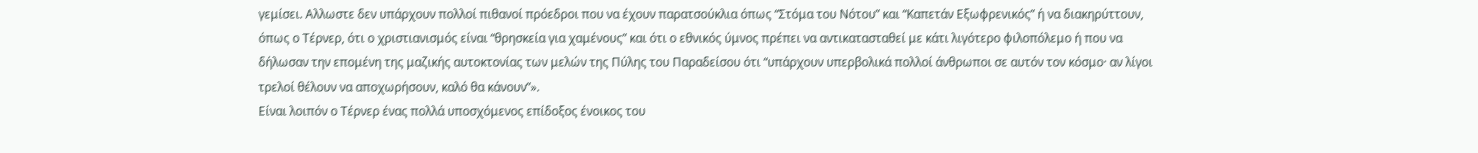γεμίσει. Αλλωστε δεν υπάρχουν πολλοί πιθανοί πρόεδροι που να έχουν παρατσούκλια όπως “Στόμα του Νότου” και “Καπετάν Εξωφρενικός” ή να διακηρύττουν, όπως ο Τέρνερ, ότι ο χριστιανισμός είναι “θρησκεία για χαμένους” και ότι ο εθνικός ύμνος πρέπει να αντικατασταθεί με κάτι λιγότερο φιλοπόλεμο ή που να δήλωσαν την επομένη της μαζικής αυτοκτονίας των μελών της Πύλης του Παραδείσου ότι “υπάρχουν υπερβολικά πολλοί άνθρωποι σε αυτόν τον κόσμο· αν λίγοι τρελοί θέλουν να αποχωρήσουν, καλό θα κάνουν”».
Είναι λοιπόν ο Τέρνερ ένας πολλά υποσχόμενος επίδοξος ένοικος του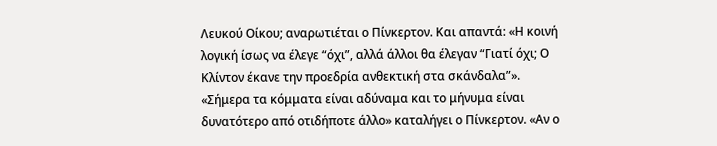Λευκού Οίκου; αναρωτιέται ο Πίνκερτον. Και απαντά: «Η κοινή λογική ίσως να έλεγε “όχι”, αλλά άλλοι θα έλεγαν “Γιατί όχι; Ο Κλίντον έκανε την προεδρία ανθεκτική στα σκάνδαλα”».
«Σήμερα τα κόμματα είναι αδύναμα και το μήνυμα είναι δυνατότερο από οτιδήποτε άλλο» καταλήγει ο Πίνκερτον. «Αν ο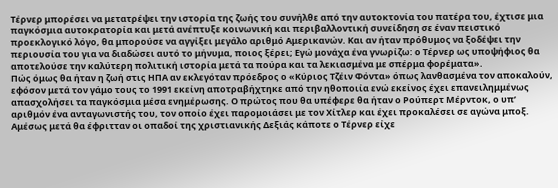Τέρνερ μπορέσει να μετατρέψει την ιστορία της ζωής του συνήλθε από την αυτοκτονία του πατέρα του, έχτισε μια παγκόσμια αυτοκρατορία και μετά ανέπτυξε κοινωνική και περιβαλλοντική συνείδηση σε έναν πειστικό προεκλογικό λόγο, θα μπορούσε να αγγίξει μεγάλο αριθμό Αμερικανών. Και αν ήταν πρόθυμος να ξοδέψει την περιουσία του για να διαδώσει αυτό το μήνυμα, ποιος ξέρει; Εγώ μονάχα ένα γνωρίζω: ο Τέρνερ ως υποψήφιος θα αποτελούσε την καλύτερη πολιτική ιστορία μετά τα πούρα και τα λεκιασμένα με σπέρμα φορέματα».
Πώς όμως θα ήταν η ζωή στις ΗΠΑ αν εκλεγόταν πρόεδρος ο «Κύριος Τζέιν Φόντα» όπως λανθασμένα τον αποκαλούν, εφόσον μετά τον γάμο τους το 1991 εκείνη αποτραβήχτηκε από την ηθοποιία ενώ εκείνος έχει επανειλημμένως απασχολήσει τα παγκόσμια μέσα ενημέρωσης. Ο πρώτος που θα υπέφερε θα ήταν ο Ρούπερτ Μέρντοκ, ο υπ’ αριθμόν ένα ανταγωνιστής του, τον οποίο έχει παρομοιάσει με τον Χίτλερ και έχει προκαλέσει σε αγώνα μποξ. Αμέσως μετά θα έφριτταν οι οπαδοί της χριστιανικής Δεξιάς κάποτε ο Τέρνερ είχε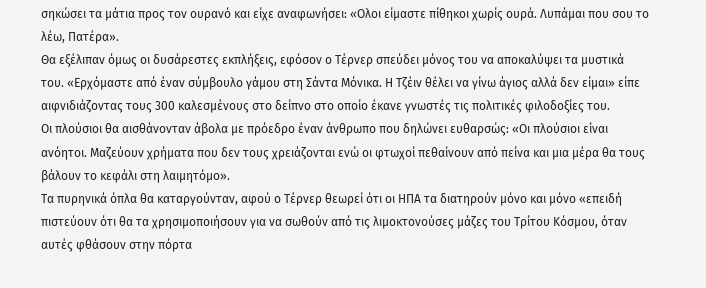σηκώσει τα μάτια προς τον ουρανό και είχε αναφωνήσει: «Ολοι είμαστε πίθηκοι χωρίς ουρά. Λυπάμαι που σου το λέω, Πατέρα».
Θα εξέλιπαν όμως οι δυσάρεστες εκπλήξεις, εφόσον ο Τέρνερ σπεύδει μόνος του να αποκαλύψει τα μυστικά του. «Ερχόμαστε από έναν σύμβουλο γάμου στη Σάντα Μόνικα. Η Τζέιν θέλει να γίνω άγιος αλλά δεν είμαι» είπε αιφνιδιάζοντας τους 300 καλεσμένους στο δείπνο στο οποίο έκανε γνωστές τις πολιτικές φιλοδοξίες του.
Οι πλούσιοι θα αισθάνονταν άβολα με πρόεδρο έναν άνθρωπο που δηλώνει ευθαρσώς: «Οι πλούσιοι είναι ανόητοι. Μαζεύουν χρήματα που δεν τους χρειάζονται ενώ οι φτωχοί πεθαίνουν από πείνα και μια μέρα θα τους βάλουν το κεφάλι στη λαιμητόμο».
Τα πυρηνικά όπλα θα καταργούνταν, αφού ο Τέρνερ θεωρεί ότι οι ΗΠΑ τα διατηρούν μόνο και μόνο «επειδή πιστεύουν ότι θα τα χρησιμοποιήσουν για να σωθούν από τις λιμοκτονούσες μάζες του Τρίτου Κόσμου, όταν αυτές φθάσουν στην πόρτα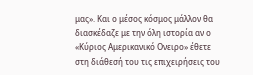μας». Και ο μέσος κόσμος μάλλον θα διασκέδαζε με την όλη ιστορία αν ο «Κύριος Αμερικανικό Ονειρο» έθετε στη διάθεσή του τις επιχειρήσεις του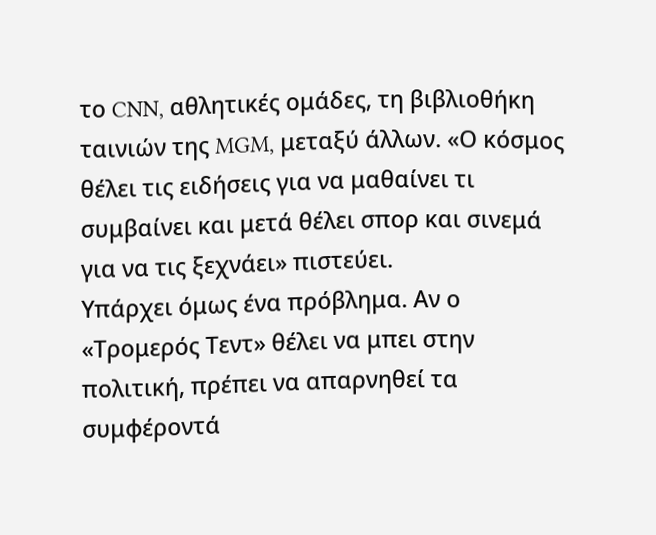το CNN, αθλητικές ομάδες, τη βιβλιοθήκη ταινιών της MGM, μεταξύ άλλων. «Ο κόσμος θέλει τις ειδήσεις για να μαθαίνει τι συμβαίνει και μετά θέλει σπορ και σινεμά για να τις ξεχνάει» πιστεύει.
Υπάρχει όμως ένα πρόβλημα. Αν ο «Τρομερός Τεντ» θέλει να μπει στην πολιτική, πρέπει να απαρνηθεί τα συμφέροντά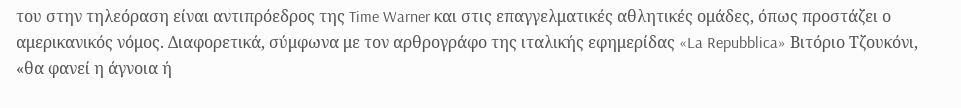του στην τηλεόραση είναι αντιπρόεδρος της Time Warner και στις επαγγελματικές αθλητικές ομάδες, όπως προστάζει ο αμερικανικός νόμος. Διαφορετικά, σύμφωνα με τον αρθρογράφο της ιταλικής εφημερίδας «La Repubblica» Βιτόριο Τζουκόνι, «θα φανεί η άγνοια ή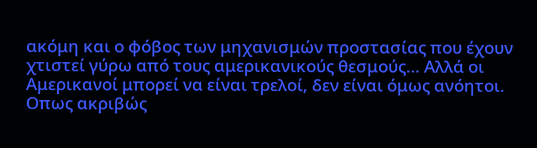ακόμη και ο φόβος των μηχανισμών προστασίας που έχουν χτιστεί γύρω από τους αμερικανικούς θεσμούς… Αλλά οι Αμερικανοί μπορεί να είναι τρελοί, δεν είναι όμως ανόητοι. Οπως ακριβώς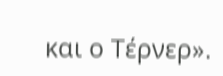και ο Τέρνερ».